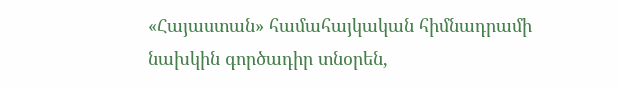«Հայաստան» համահայկական հիմնադրամի նախկին գործադիր տնօրեն,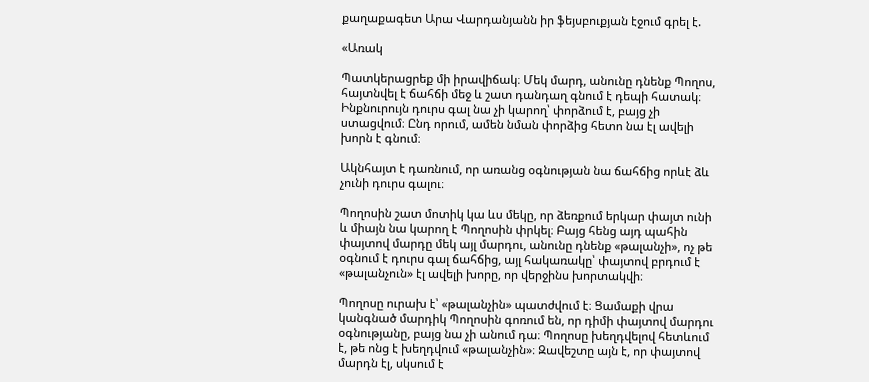քաղաքագետ Արա Վարդանյանն իր ֆեյսբուքյան էջում գրել է.

«Առակ

Պատկերացրեք մի իրավիճակ։ Մեկ մարդ, անունը դնենք Պողոս, հայտնվել է ճահճի մեջ և շատ դանդաղ գնում է դեպի հատակ։ Ինքնուրույն դուրս գալ նա չի կարող՝ փորձում է, բայց չի ստացվում։ Ընդ որում, ամեն նման փորձից հետո նա էլ ավելի խորն է գնում։

Ակնհայտ է դառնում, որ առանց օգնության նա ճահճից որևէ ձև չունի դուրս գալու։

Պողոսին շատ մոտիկ կա ևս մեկը, որ ձեռքում երկար փայտ ունի և միայն նա կարող է Պողոսին փրկել։ Բայց հենց այդ պահին փայտով մարդը մեկ այլ մարդու, անունը դնենք «թալանչի», ոչ թե օգնում է դուրս գալ ճահճից, այլ հակառակը՝ փայտով բրդում է «թալանչուն» էլ ավելի խորը, որ վերջինս խորտակվի։

Պողոսը ուրախ է՝ «թալանչին» պատժվում է։ Ցամաքի վրա կանգնած մարդիկ Պողոսին գոռում են, որ դիմի փայտով մարդու օգնությանը, բայց նա չի անում դա։ Պողոսը խեղդվելով հետևում է, թե ոնց է խեղդվում «թալանչին»։ Զավեշտը այն է, որ փայտով մարդն էլ, սկսում է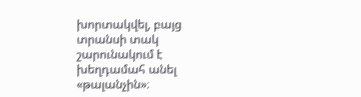խորտակվել, բայց տրանսի տակ շարունակում է խեղդամահ անել «թալանչին»։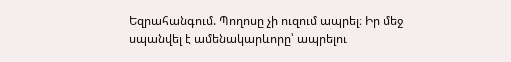Եզրահանգում. Պողոսը չի ուզում ապրել։ Իր մեջ սպանվել է ամենակարևորը՝ ապրելու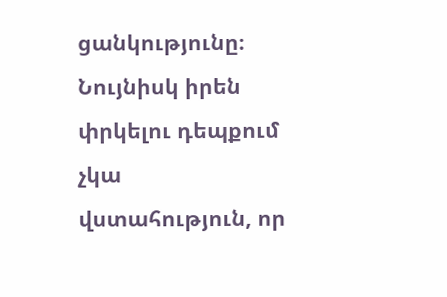ցանկությունը։ Նույնիսկ իրեն փրկելու դեպքում չկա վստահություն, որ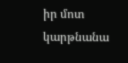իր մոտ կարթնանա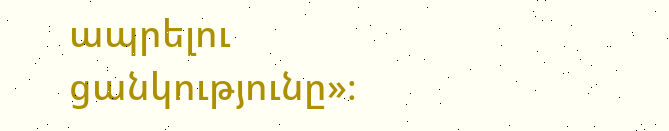ապրելու ցանկությունը»։